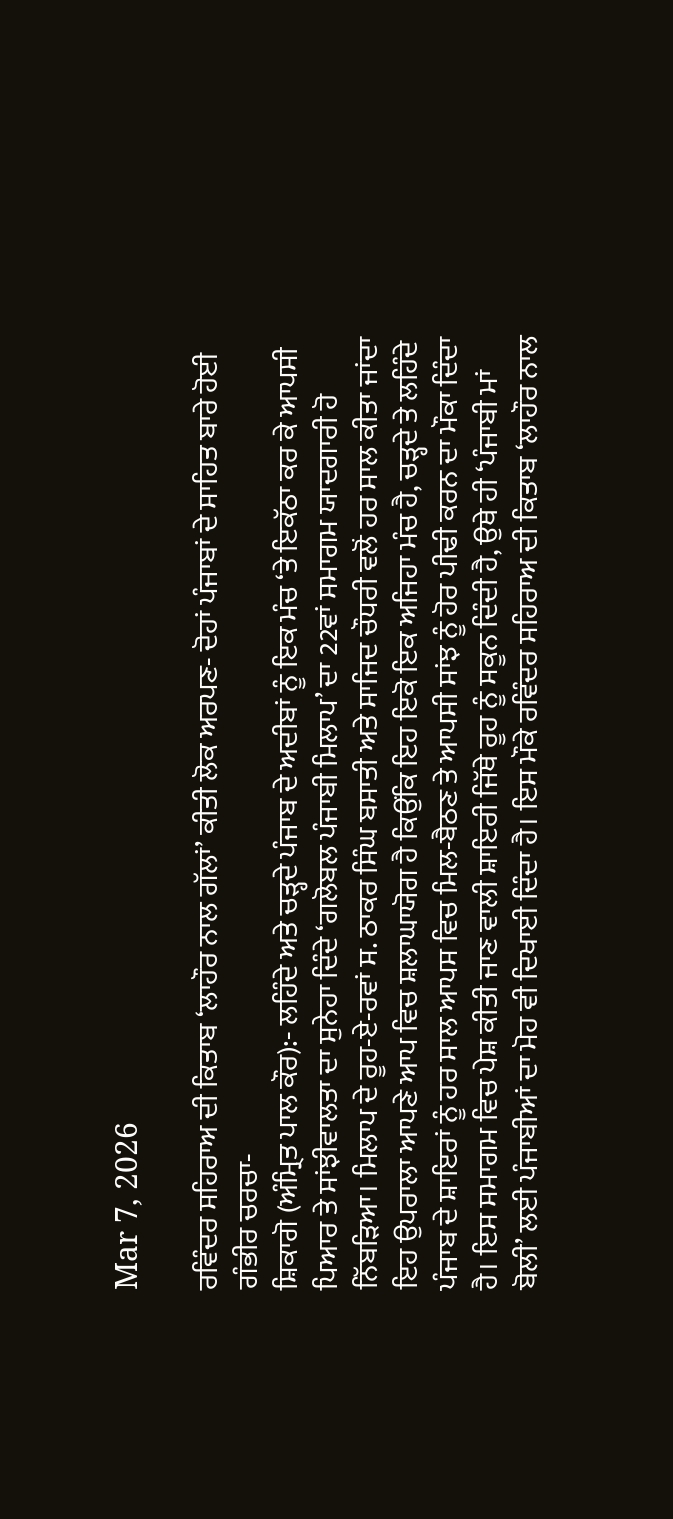Mar 7, 2026

ਰਵਿੰਦਰ ਸਹਿਰਾਅ ਦੀ ਕਿਤਾਬ ‘ਲਾਹੌਰ ਨਾਲ ਗੱਲਾਂ’ ਕੀਤੀ ਲੋਕ ਅਰਪਣ- ਦੋਹਾਂ ਪੰਜਾਬਾਂ ਦੇ ਸਾਹਿਤ ਬਾਰੇ ਹੋਈ ਗੰਭੀਰ ਚਰਚਾ-
ਸ਼ਿਕਾਗੋ (ਅੰਮ੍ਰਿਤ ਪਾਲ ਕੌਰ):- ਲਹਿੰਦੇ ਅਤੇ ਚੜ੍ਹਦੇ ਪੰਜਾਬ ਦੇ ਅਦੀਬਾਂ ਨੂੰ ਇਕ ਮੰਚ ‘ਤੇ ਇਕੱਠਾ ਕਰ ਕੇ ਆਪਸੀ ਪਿਆਰ ਤੇ ਸਾਂਝੀਵਾਲਤਾ ਦਾ ਸੁਨੇਹਾ ਦਿੰਦੇ ‘ਗਲੋਬਲ ਪੰਜਾਬੀ ਮਿਲਾਪ’ ਦਾ 22ਵਾਂ ਸਮਾਗਮ ਯਾਦਗਾਰੀ ਹੋ ਨਿੱਬੜਿਆ। ਮਿਲਾਪ ਦੇ ਰੂਹ-ਏ-ਰਵਾਂ ਸ. ਠਾਕਰ ਸਿੰਘ ਬਸਾਤੀ ਅਤੇ ਸਾਜਿਦ ਚੌਧਰੀ ਵਲੋਂ ਹਰ ਸਾਲ ਕੀਤਾ ਜਾਂਦਾ ਇਹ ਉਪਰਾਲਾ ਆਪਣੇ ਆਪ ਵਿਚ ਸ਼ਲਾਘਾਯੋਗ ਹੈ ਕਿਉਂਕਿ ਇਹ ਇਕੋ ਇਕ ਅਜਿਹਾ ਮੰਚ ਹੈ, ਚੜ੍ਹਦੇ ਤੇ ਲਹਿੰਦੇ ਪੰਜਾਬ ਦੇ ਸ਼ਾਇਰਾਂ ਨੂੰ ਹਰ ਸਾਲ ਆਪਸ ਵਿਚ ਮਿਲ-ਬੈਠਣ ਤੇ ਆਪਸੀ ਸਾਂਝ ਨੂੰ ਹੋਰ ਪੀਢੀ ਕਰਨ ਦਾ ਮੌਕਾ ਦਿੰਦਾ ਹੈ। ਇਸ ਸਮਾਗਮ ਵਿਚ ਪੇਸ਼ ਕੀਤੀ ਜਾਣ ਵਾਲੀ ਸ਼ਾਇਰੀ ਜਿੱਥੇ ਰੂਹ ਨੂੰ ਸਕੂਨ ਦਿੰਦੀ ਹੈ, ਉਥੇ ਹੀ ‘ਪੰਜਾਬੀ ਮਾਂ ਬੋਲੀ’ ਲਈ ਪੰਜਾਬੀਆਂ ਦਾ ਮੋਹ ਵੀ ਦਿਖਾਈ ਦਿੰਦਾ ਹੈ। ਇਸ ਮੌਕੇ ਰਵਿੰਦਰ ਸਹਿਰਾਅ ਦੀ ਕਿਤਾਬ ‘ਲਾਹੌਰ ਨਾਲ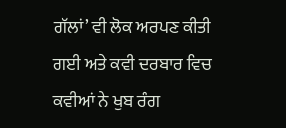ਗੱਲਾਂ’ ਵੀ ਲੋਕ ਅਰਪਣ ਕੀਤੀ ਗਈ ਅਤੇ ਕਵੀ ਦਰਬਾਰ ਵਿਚ ਕਵੀਆਂ ਨੇ ਖੁਬ ਰੰਗ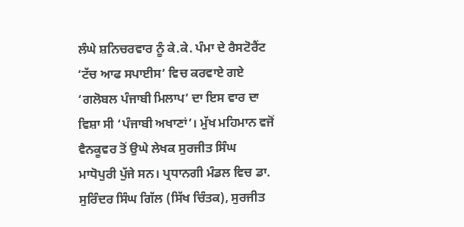ਲੰਘੇ ਸ਼ਨਿਚਰਵਾਰ ਨੂੰ ਕੇ.ਕੇ. ਪੰਮਾ ਦੇ ਰੈਸਟੋਰੈਂਟ ‘ਟੱਚ ਆਫ ਸਪਾਈਸ’ ਵਿਚ ਕਰਵਾਏ ਗਏ ‘ਗਲੋਬਲ ਪੰਜਾਬੀ ਮਿਲਾਪ’ ਦਾ ਇਸ ਵਾਰ ਦਾ ਵਿਸ਼ਾ ਸੀ ‘ਪੰਜਾਬੀ ਅਖਾਣਾਂ’। ਮੁੱਖ ਮਹਿਮਾਨ ਵਜੋਂ ਵੈਨਕੂਵਰ ਤੋਂ ਉਘੇ ਲੇਖਕ ਸੁਰਜੀਤ ਸਿੰਘ ਮਾਧੋਪੁਰੀ ਪੁੱਜੇ ਸਨ। ਪ੍ਰਧਾਨਗੀ ਮੰਡਲ ਵਿਚ ਡਾ. ਸੁਰਿੰਦਰ ਸਿੰਘ ਗਿੱਲ (ਸਿੱਖ ਚਿੰਤਕ), ਸੁਰਜੀਤ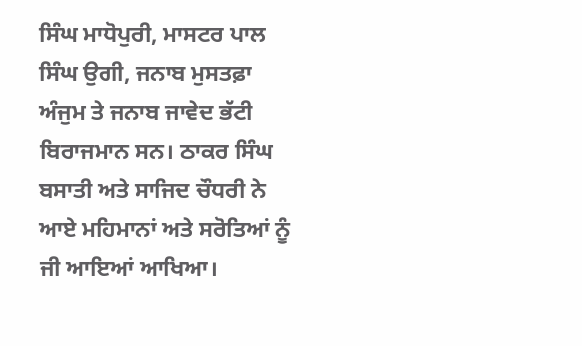ਸਿੰਘ ਮਾਧੋਪੁਰੀ, ਮਾਸਟਰ ਪਾਲ ਸਿੰਘ ਉਗੀ, ਜਨਾਬ ਮੁਸਤਫ਼ਾ ਅੰਜੁਮ ਤੇ ਜਨਾਬ ਜਾਵੇਦ ਭੱਟੀ ਬਿਰਾਜਮਾਨ ਸਨ। ਠਾਕਰ ਸਿੰਘ ਬਸਾਤੀ ਅਤੇ ਸਾਜਿਦ ਚੌਧਰੀ ਨੇ ਆਏ ਮਹਿਮਾਨਾਂ ਅਤੇ ਸਰੋਤਿਆਂ ਨੂੰ ਜੀ ਆਇਆਂ ਆਖਿਆ।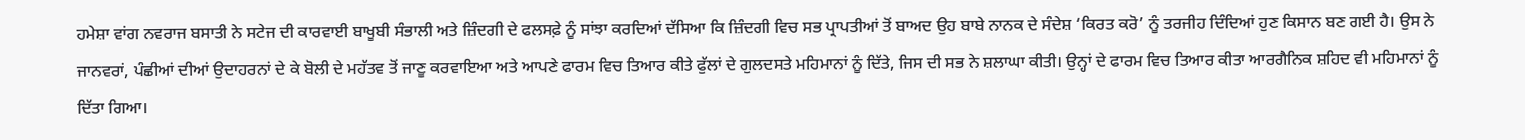ਹਮੇਸ਼ਾ ਵਾਂਗ ਨਵਰਾਜ ਬਸਾਤੀ ਨੇ ਸਟੇਜ ਦੀ ਕਾਰਵਾਈ ਬਾਖੂਬੀ ਸੰਭਾਲੀ ਅਤੇ ਜ਼ਿੰਦਗੀ ਦੇ ਫਲਸਫ਼ੇ ਨੂੰ ਸਾਂਝਾ ਕਰਦਿਆਂ ਦੱਸਿਆ ਕਿ ਜ਼ਿੰਦਗੀ ਵਿਚ ਸਭ ਪ੍ਰਾਪਤੀਆਂ ਤੋਂ ਬਾਅਦ ਉਹ ਬਾਬੇ ਨਾਨਕ ਦੇ ਸੰਦੇਸ਼ ‘ਕਿਰਤ ਕਰੋ’ ਨੂੰ ਤਰਜੀਹ ਦਿੰਦਿਆਂ ਹੁਣ ਕਿਸਾਨ ਬਣ ਗਈ ਹੈ। ਉਸ ਨੇ ਜਾਨਵਰਾਂ, ਪੰਛੀਆਂ ਦੀਆਂ ਉਦਾਹਰਨਾਂ ਦੇ ਕੇ ਬੋਲੀ ਦੇ ਮਹੱਤਵ ਤੋਂ ਜਾਣੂ ਕਰਵਾਇਆ ਅਤੇ ਆਪਣੇ ਫਾਰਮ ਵਿਚ ਤਿਆਰ ਕੀਤੇ ਫੁੱਲਾਂ ਦੇ ਗੁਲਦਸਤੇ ਮਹਿਮਾਨਾਂ ਨੂੰ ਦਿੱਤੇ, ਜਿਸ ਦੀ ਸਭ ਨੇ ਸ਼ਲਾਘਾ ਕੀਤੀ। ਉਨ੍ਹਾਂ ਦੇ ਫਾਰਮ ਵਿਚ ਤਿਆਰ ਕੀਤਾ ਆਰਗੈਨਿਕ ਸ਼ਹਿਦ ਵੀ ਮਹਿਮਾਨਾਂ ਨੂੰ ਦਿੱਤਾ ਗਿਆ।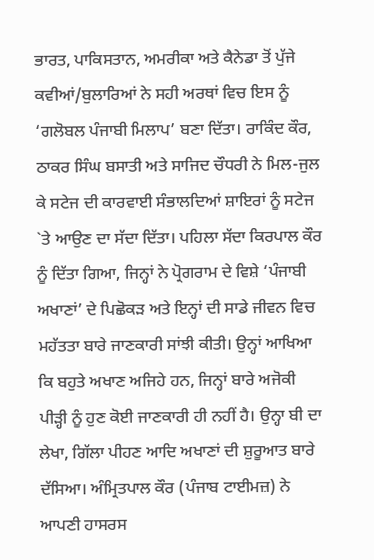ਭਾਰਤ, ਪਾਕਿਸਤਾਨ, ਅਮਰੀਕਾ ਅਤੇ ਕੈਨੇਡਾ ਤੋਂ ਪੁੱਜੇ ਕਵੀਆਂ/ਬੁਲਾਰਿਆਂ ਨੇ ਸਹੀ ਅਰਥਾਂ ਵਿਚ ਇਸ ਨੂੰ ‘ਗਲੋਬਲ ਪੰਜਾਬੀ ਮਿਲਾਪ’ ਬਣਾ ਦਿੱਤਾ। ਰਾਕਿੰਦ ਕੌਰ, ਠਾਕਰ ਸਿੰਘ ਬਸਾਤੀ ਅਤੇ ਸਾਜਿਦ ਚੌਧਰੀ ਨੇ ਮਿਲ-ਜੁਲ ਕੇ ਸਟੇਜ ਦੀ ਕਾਰਵਾਈ ਸੰਭਾਲਦਿਆਂ ਸ਼ਾਇਰਾਂ ਨੂੰ ਸਟੇਜ `ਤੇ ਆਉਣ ਦਾ ਸੱਦਾ ਦਿੱਤਾ। ਪਹਿਲਾ ਸੱਦਾ ਕਿਰਪਾਲ ਕੌਰ ਨੂੰ ਦਿੱਤਾ ਗਿਆ, ਜਿਨ੍ਹਾਂ ਨੇ ਪ੍ਰੋਗਰਾਮ ਦੇ ਵਿਸ਼ੇ ‘ਪੰਜਾਬੀ ਅਖਾਣਾਂ’ ਦੇ ਪਿਛੋਕੜ ਅਤੇ ਇਨ੍ਹਾਂ ਦੀ ਸਾਡੇ ਜੀਵਨ ਵਿਚ ਮਹੱਤਤਾ ਬਾਰੇ ਜਾਣਕਾਰੀ ਸਾਂਝੀ ਕੀਤੀ। ਉਨ੍ਹਾਂ ਆਖਿਆ ਕਿ ਬਹੁਤੇ ਅਖਾਣ ਅਜਿਹੇ ਹਨ, ਜਿਨ੍ਹਾਂ ਬਾਰੇ ਅਜੋਕੀ ਪੀੜ੍ਹੀ ਨੂੰ ਹੁਣ ਕੋਈ ਜਾਣਕਾਰੀ ਹੀ ਨਹੀਂ ਹੈ। ਉਨ੍ਹਾ ਬੀ ਦਾ ਲੇਖਾ, ਗਿੱਲਾ ਪੀਹਣ ਆਦਿ ਅਖਾਣਾਂ ਦੀ ਸ਼ੁਰੂਆਤ ਬਾਰੇ ਦੱਸਿਆ। ਅੰਮ੍ਰਿਤਪਾਲ ਕੌਰ (ਪੰਜਾਬ ਟਾਈਮਜ਼) ਨੇ ਆਪਣੀ ਹਾਸਰਸ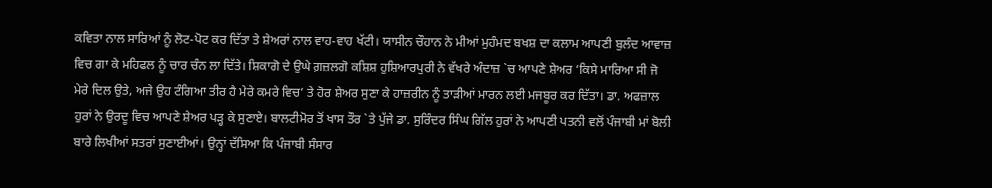ਕਵਿਤਾ ਨਾਲ ਸਾਰਿਆਂ ਨੂੰ ਲੋਟ-ਪੋਟ ਕਰ ਦਿੱਤਾ ਤੇ ਸ਼ੇਅਰਾਂ ਨਾਲ ਵਾਹ-ਵਾਹ ਖੱਟੀ। ਯਾਸੀਨ ਚੌਹਾਨ ਨੇ ਮੀਆਂ ਮੁਹੰਮਦ ਬਖਸ਼ ਦਾ ਕਲਾਮ ਆਪਣੀ ਬੁਲੰਦ ਆਵਾਜ਼ ਵਿਚ ਗਾ ਕੇ ਮਹਿਫਲ ਨੂੰ ਚਾਰ ਚੰਨ ਲਾ ਦਿੱਤੇ। ਸ਼ਿਕਾਗੋ ਦੇ ਉਘੇ ਗ਼ਜ਼ਲਗੋ ਕਸ਼ਿਸ਼ ਹੁਸ਼ਿਆਰਪੁਰੀ ਨੇ ਵੱਖਰੇ ਅੰਦਾਜ਼ `ਚ ਆਪਣੇ ਸ਼ੇਅਰ ‘ਕਿਸੇ ਮਾਰਿਆ ਸੀ ਜੋ ਮੇਰੇ ਦਿਲ ਉਤੇ, ਅਜੇ ਉਹ ਟੰਗਿਆ ਤੀਰ ਹੈ ਮੇਰੇ ਕਮਰੇ ਵਿਚ’ ਤੇ ਹੋਰ ਸ਼ੇਅਰ ਸੁਣਾ ਕੇ ਹਾਜ਼ਰੀਨ ਨੂੰ ਤਾੜੀਆਂ ਮਾਰਨ ਲਈ ਮਜਬੂਰ ਕਰ ਦਿੱਤਾ। ਡਾ. ਅਫਜ਼ਾਲ ਹੁਰਾਂ ਨੇ ਉਰਦੂ ਵਿਚ ਆਪਣੇ ਸ਼ੇਅਰ ਪੜ੍ਹ ਕੇ ਸੁਣਾਏ। ਬਾਲਟੀਮੋਰ ਤੋਂ ਖਾਸ ਤੌਰ `ਤੇ ਪੁੱਜੇ ਡਾ. ਸੁਰਿੰਦਰ ਸਿੰਘ ਗਿੱਲ ਹੁਰਾਂ ਨੇ ਆਪਣੀ ਪਤਨੀ ਵਲੋਂ ਪੰਜਾਬੀ ਮਾਂ ਬੋਲੀ ਬਾਰੇ ਲਿਖੀਆਂ ਸਤਰਾਂ ਸੁਣਾਈਆਂ। ਉਨ੍ਹਾਂ ਦੱਸਿਆ ਕਿ ਪੰਜਾਬੀ ਸੰਸਾਰ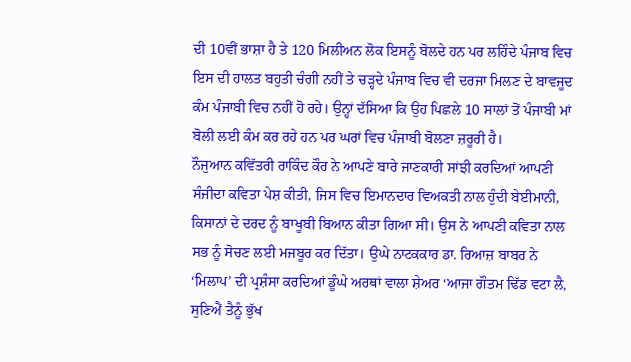ਦੀ 10ਵੀਂ ਭਾਸ਼ਾ ਹੈ ਤੇ 120 ਮਿਲੀਅਨ ਲੋਕ ਇਸਨੂੰ ਬੋਲਦੇ ਹਨ ਪਰ ਲਹਿੰਦੇ ਪੰਜਾਬ ਵਿਚ ਇਸ ਦੀ ਹਾਲਤ ਬਹੁਤੀ ਚੰਗੀ ਨਹੀਂ ਤੇ ਚੜ੍ਹਦੇ ਪੰਜਾਬ ਵਿਚ ਵੀ ਦਰਜਾ ਮਿਲਣ ਦੇ ਬਾਵਜੂਦ ਕੰਮ ਪੰਜਾਬੀ ਵਿਚ ਨਹੀਂ ਹੋ ਰਹੇ। ਉਨ੍ਹਾਂ ਦੱਸਿਆ ਕਿ ਉਹ ਪਿਛਲੇ 10 ਸਾਲਾਂ ਤੋਂ ਪੰਜਾਬੀ ਮਾਂ ਬੋਲੀ ਲਈ ਕੰਮ ਕਰ ਰਹੇ ਹਨ ਪਰ ਘਰਾਂ ਵਿਚ ਪੰਜਾਬੀ ਬੋਲਣਾ ਜ਼ਰੂਰੀ ਹੈ।
ਨੌਜੁਆਨ ਕਵਿੱਤਰੀ ਰਾਕਿੰਦ ਕੌਰ ਨੇ ਆਪਣੇ ਬਾਰੇ ਜਾਣਕਾਰੀ ਸਾਂਝੀ ਕਰਦਿਆਂ ਆਪਣੀ ਸੰਜੀਦਾ ਕਵਿਤਾ ਪੇਸ਼ ਕੀਤੀ, ਜਿਸ ਵਿਚ ਇਮਾਨਦਾਰ ਵਿਅਕਤੀ ਨਾਲ ਹੁੰਦੀ ਬੇਈਮਾਨੀ, ਕਿਸਾਨਾਂ ਦੇ ਦਰਦ ਨੂੰ ਬਾਖੂਬੀ ਬਿਆਨ ਕੀਤਾ ਗਿਆ ਸੀ। ਉਸ ਨੇ ਆਪਣੀ ਕਵਿਤਾ ਨਾਲ ਸਭ ਨੂੰ ਸੋਚਣ ਲਈ ਮਜਬੂਰ ਕਰ ਦਿੱਤਾ। ਉਘੇ ਨਾਟਕਕਾਰ ਡਾ. ਰਿਆਜ਼ ਬਾਬਰ ਨੇ ‘ਮਿਲਾਪ’ ਦੀ ਪ੍ਰਸ਼ੰਸਾ ਕਰਦਿਆਂ ਡੂੰਘੇ ਅਰਥਾਂ ਵਾਲਾ ਸ਼ੇਅਰ ‘ਆਜਾ ਗੌਤਮ ਢਿੱਡ ਵਟਾ ਲੈ, ਸੁਣਿਐਂ ਤੈਨੂੰ ਭੁੱਖ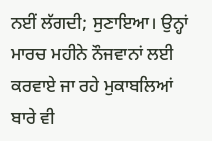ਨਈਂ ਲੱਗਦੀ; ਸੁਣਾਇਆ। ਉਨ੍ਹਾਂ ਮਾਰਚ ਮਹੀਨੇ ਨੌਜਵਾਨਾਂ ਲਈ ਕਰਵਾਏ ਜਾ ਰਹੇ ਮੁਕਾਬਲਿਆਂ ਬਾਰੇ ਵੀ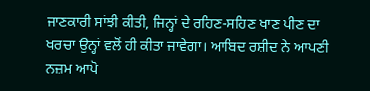ਜਾਣਕਾਰੀ ਸਾਂਝੀ ਕੀਤੀ, ਜਿਨ੍ਹਾਂ ਦੇ ਰਹਿਣ-ਸਹਿਣ ਖਾਣ ਪੀਣ ਦਾ ਖਰਚਾ ਉਨ੍ਹਾਂ ਵਲੋਂ ਹੀ ਕੀਤਾ ਜਾਵੇਗਾ। ਆਬਿਦ ਰਸ਼ੀਦ ਨੇ ਆਪਣੀ ਨਜ਼ਮ ਆਪੋ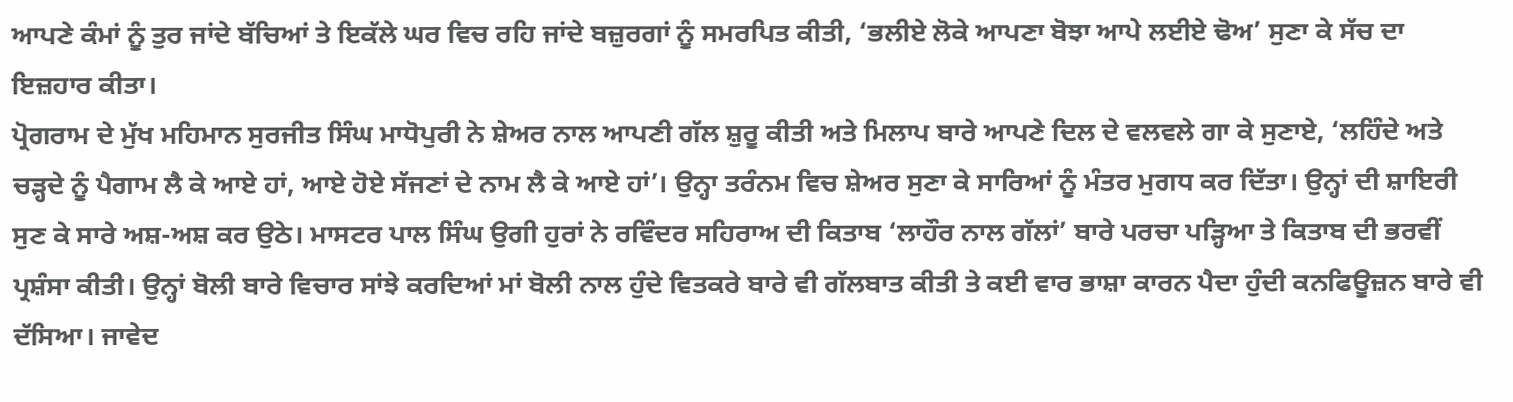ਆਪਣੇ ਕੰਮਾਂ ਨੂੰ ਤੁਰ ਜਾਂਦੇ ਬੱਚਿਆਂ ਤੇ ਇਕੱਲੇ ਘਰ ਵਿਚ ਰਹਿ ਜਾਂਦੇ ਬਜ਼ੁਰਗਾਂ ਨੂੰ ਸਮਰਪਿਤ ਕੀਤੀ, ‘ਭਲੀਏ ਲੋਕੇ ਆਪਣਾ ਬੋਝਾ ਆਪੇ ਲਈਏ ਢੋਅ’ ਸੁਣਾ ਕੇ ਸੱਚ ਦਾ ਇਜ਼ਹਾਰ ਕੀਤਾ।
ਪ੍ਰੋਗਰਾਮ ਦੇ ਮੁੱਖ ਮਹਿਮਾਨ ਸੁਰਜੀਤ ਸਿੰਘ ਮਾਧੋਪੁਰੀ ਨੇ ਸ਼ੇਅਰ ਨਾਲ ਆਪਣੀ ਗੱਲ ਸ਼ੁਰੂ ਕੀਤੀ ਅਤੇ ਮਿਲਾਪ ਬਾਰੇ ਆਪਣੇ ਦਿਲ ਦੇ ਵਲਵਲੇ ਗਾ ਕੇ ਸੁਣਾਏ, ‘ਲਹਿੰਦੇ ਅਤੇ ਚੜ੍ਹਦੇ ਨੂੰ ਪੈਗਾਮ ਲੈ ਕੇ ਆਏ ਹਾਂ, ਆਏ ਹੋਏ ਸੱਜਣਾਂ ਦੇ ਨਾਮ ਲੈ ਕੇ ਆਏ ਹਾਂ’। ਉਨ੍ਹਾ ਤਰੰਨਮ ਵਿਚ ਸ਼ੇਅਰ ਸੁਣਾ ਕੇ ਸਾਰਿਆਂ ਨੂੰ ਮੰਤਰ ਮੁਗਧ ਕਰ ਦਿੱਤਾ। ਉਨ੍ਹਾਂ ਦੀ ਸ਼ਾਇਰੀ ਸੁਣ ਕੇ ਸਾਰੇ ਅਸ਼-ਅਸ਼ ਕਰ ਉਠੇ। ਮਾਸਟਰ ਪਾਲ ਸਿੰਘ ਉਗੀ ਹੁਰਾਂ ਨੇ ਰਵਿੰਦਰ ਸਹਿਰਾਅ ਦੀ ਕਿਤਾਬ ‘ਲਾਹੌਰ ਨਾਲ ਗੱਲਾਂ’ ਬਾਰੇ ਪਰਚਾ ਪੜ੍ਹਿਆ ਤੇ ਕਿਤਾਬ ਦੀ ਭਰਵੀਂ ਪ੍ਰਸ਼ੰਸਾ ਕੀਤੀ। ਉਨ੍ਹਾਂ ਬੋਲੀ ਬਾਰੇ ਵਿਚਾਰ ਸਾਂਝੇ ਕਰਦਿਆਂ ਮਾਂ ਬੋਲੀ ਨਾਲ ਹੁੰਦੇ ਵਿਤਕਰੇ ਬਾਰੇ ਵੀ ਗੱਲਬਾਤ ਕੀਤੀ ਤੇ ਕਈ ਵਾਰ ਭਾਸ਼ਾ ਕਾਰਨ ਪੈਦਾ ਹੁੰਦੀ ਕਨਫਿਊਜ਼ਨ ਬਾਰੇ ਵੀ ਦੱਸਿਆ। ਜਾਵੇਦ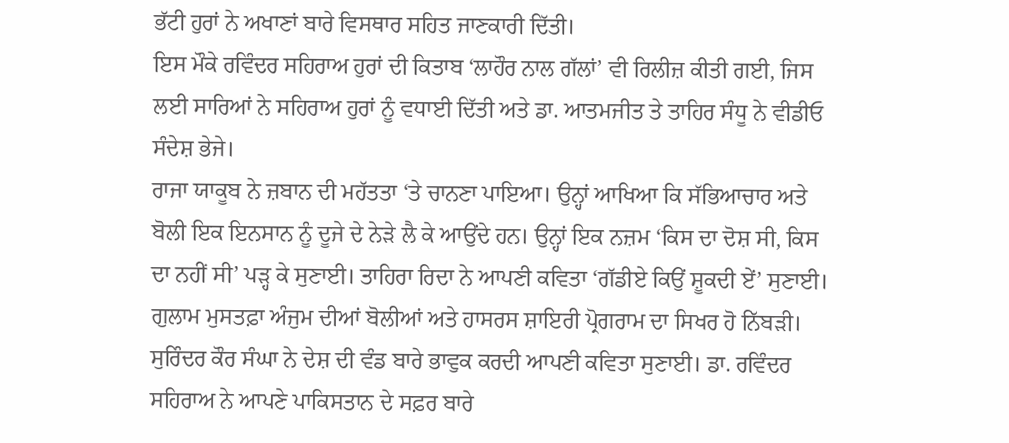ਭੱਟੀ ਹੁਰਾਂ ਨੇ ਅਖਾਣਾਂ ਬਾਰੇ ਵਿਸਥਾਰ ਸਹਿਤ ਜਾਣਕਾਰੀ ਦਿੱਤੀ।
ਇਸ ਮੌਕੇ ਰਵਿੰਦਰ ਸਹਿਰਾਅ ਹੁਰਾਂ ਦੀ ਕਿਤਾਬ ‘ਲਾਹੌਰ ਨਾਲ ਗੱਲਾਂ’ ਵੀ ਰਿਲੀਜ਼ ਕੀਤੀ ਗਈ, ਜਿਸ ਲਈ ਸਾਰਿਆਂ ਨੇ ਸਹਿਰਾਅ ਹੁਰਾਂ ਨੂੰ ਵਧਾਈ ਦਿੱਤੀ ਅਤੇ ਡਾ. ਆਤਮਜੀਤ ਤੇ ਤਾਹਿਰ ਸੰਧੂ ਨੇ ਵੀਡੀਓ ਸੰਦੇਸ਼ ਭੇਜੇ।
ਰਾਜਾ ਯਾਕੂਬ ਨੇ ਜ਼ਬਾਨ ਦੀ ਮਹੱਤਤਾ ‘ਤੇ ਚਾਨਣਾ ਪਾਇਆ। ਉਨ੍ਹਾਂ ਆਖਿਆ ਕਿ ਸੱਭਿਆਚਾਰ ਅਤੇ ਬੋਲੀ ਇਕ ਇਨਸਾਨ ਨੂੰ ਦੂਜੇ ਦੇ ਨੇੜੇ ਲੈ ਕੇ ਆਉਂਦੇ ਹਨ। ਉਨ੍ਹਾਂ ਇਕ ਨਜ਼ਮ ‘ਕਿਸ ਦਾ ਦੋਸ਼ ਸੀ, ਕਿਸ ਦਾ ਨਹੀਂ ਸੀ’ ਪੜ੍ਹ ਕੇ ਸੁਣਾਈ। ਤਾਹਿਰਾ ਰਿਦਾ ਨੇ ਆਪਣੀ ਕਵਿਤਾ ‘ਗੱਡੀਏ ਕਿਉਂ ਸ਼ੂਕਦੀ ਏਂ’ ਸੁਣਾਈ। ਗੁਲਾਮ ਮੁਸਤਫ਼ਾ ਅੰਜੁਮ ਦੀਆਂ ਬੋਲੀਆਂ ਅਤੇ ਹਾਸਰਸ ਸ਼ਾਇਰੀ ਪ੍ਰੋਗਰਾਮ ਦਾ ਸਿਖਰ ਹੋ ਨਿੱਬੜੀ। ਸੁਰਿੰਦਰ ਕੌਰ ਸੰਘਾ ਨੇ ਦੇਸ਼ ਦੀ ਵੰਡ ਬਾਰੇ ਭਾਵੁਕ ਕਰਦੀ ਆਪਣੀ ਕਵਿਤਾ ਸੁਣਾਈ। ਡਾ. ਰਵਿੰਦਰ ਸਹਿਰਾਅ ਨੇ ਆਪਣੇ ਪਾਕਿਸਤਾਨ ਦੇ ਸਫ਼ਰ ਬਾਰੇ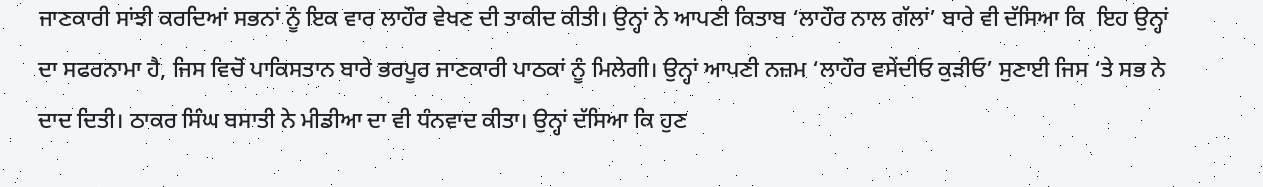ਜਾਣਕਾਰੀ ਸਾਂਝੀ ਕਰਦਿਆਂ ਸਭਨਾਂ ਨੂੰ ਇਕ ਵਾਰ ਲਾਹੌਰ ਵੇਖਣ ਦੀ ਤਾਕੀਦ ਕੀਤੀ। ਉਨ੍ਹਾਂ ਨੇ ਆਪਣੀ ਕਿਤਾਬ ‘ਲਾਹੌਰ ਨਾਲ ਗੱਲਾਂ’ ਬਾਰੇ ਵੀ ਦੱਸਿਆ ਕਿ  ਇਹ ਉਨ੍ਹਾਂ ਦਾ ਸਫਰਨਾਮਾ ਹੈ, ਜਿਸ ਵਿਚੋਂ ਪਾਕਿਸਤਾਨ ਬਾਰੇ ਭਰਪੂਰ ਜਾਣਕਾਰੀ ਪਾਠਕਾਂ ਨੂੰ ਮਿਲੇਗੀ। ਉਨ੍ਹਾਂ ਆਪਣੀ ਨਜ਼ਮ ‘ਲਾਹੌਰ ਵਸੇਂਦੀਓ ਕੁੜੀਓ’ ਸੁਣਾਈ ਜਿਸ ‘ਤੇ ਸਭ ਨੇ ਦਾਦ ਦਿਤੀ। ਠਾਕਰ ਸਿੰਘ ਬਸਾਤੀ ਨੇ ਮੀਡੀਆ ਦਾ ਵੀ ਧੰਨਵਾਦ ਕੀਤਾ। ਉਨ੍ਹਾਂ ਦੱਸਿਆ ਕਿ ਹੁਣ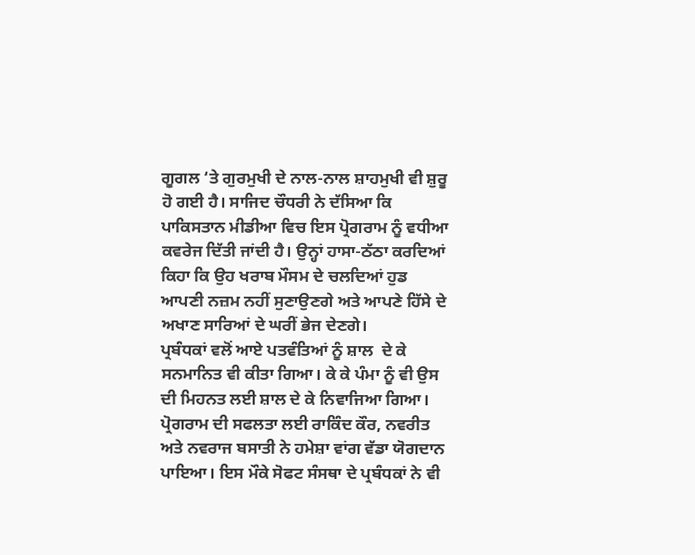ਗੂਗਲ ‘ਤੇ ਗੁਰਮੁਖੀ ਦੇ ਨਾਲ-ਨਾਲ ਸ਼ਾਹਮੁਖੀ ਵੀ ਸ਼ੁਰੂ ਹੋ ਗਈ ਹੈ। ਸਾਜਿਦ ਚੌਧਰੀ ਨੇ ਦੱਸਿਆ ਕਿ ਪਾਕਿਸਤਾਨ ਮੀਡੀਆ ਵਿਚ ਇਸ ਪ੍ਰੋਗਰਾਮ ਨੂੰ ਵਧੀਆ ਕਵਰੇਜ ਦਿੱਤੀ ਜਾਂਦੀ ਹੈ। ਉਨ੍ਹਾਂ ਹਾਸਾ-ਠੱਠਾ ਕਰਦਿਆਂ ਕਿਹਾ ਕਿ ਉਹ ਖਰਾਬ ਮੌਸਮ ਦੇ ਚਲਦਿਆਂ ਹੁਡ ਆਪਣੀ ਨਜ਼ਮ ਨਹੀਂ ਸੁਣਾਉਣਗੇ ਅਤੇ ਆਪਣੇ ਹਿੱਸੇ ਦੇ ਅਖਾਣ ਸਾਰਿਆਂ ਦੇ ਘਰੀਂ ਭੇਜ ਦੇਣਗੇ।
ਪ੍ਰਬੰਧਕਾਂ ਵਲੋਂ ਆਏ ਪਤਵੰਤਿਆਂ ਨੂੰ ਸ਼ਾਲ  ਦੇ ਕੇ ਸਨਮਾਨਿਤ ਵੀ ਕੀਤਾ ਗਿਆ। ਕੇ ਕੇ ਪੰਮਾ ਨੂੰ ਵੀ ਉਸ ਦੀ ਮਿਹਨਤ ਲਈ ਸ਼ਾਲ ਦੇ ਕੇ ਨਿਵਾਜਿਆ ਗਿਆ।
ਪ੍ਰੋਗਰਾਮ ਦੀ ਸਫਲਤਾ ਲਈ ਰਾਕਿੰਦ ਕੌਰ, ਨਵਰੀਤ ਅਤੇ ਨਵਰਾਜ ਬਸਾਤੀ ਨੇ ਹਮੇਸ਼ਾ ਵਾਂਗ ਵੱਡਾ ਯੋਗਦਾਨ ਪਾਇਆ। ਇਸ ਮੌਕੇ ਸੋਫਟ ਸੰਸਥਾ ਦੇ ਪ੍ਰਬੰਧਕਾਂ ਨੇ ਵੀ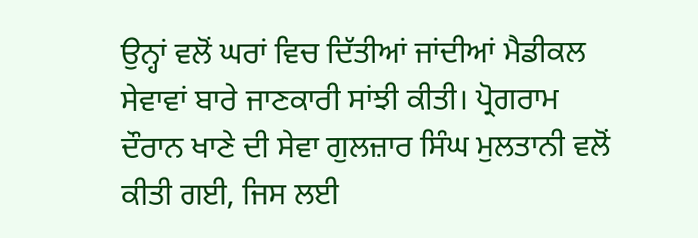ਉਨ੍ਹਾਂ ਵਲੋਂ ਘਰਾਂ ਵਿਚ ਦਿੱਤੀਆਂ ਜਾਂਦੀਆਂ ਮੈਡੀਕਲ ਸੇਵਾਵਾਂ ਬਾਰੇ ਜਾਣਕਾਰੀ ਸਾਂਝੀ ਕੀਤੀ। ਪ੍ਰੋਗਰਾਮ ਦੌਰਾਨ ਖਾਣੇ ਦੀ ਸੇਵਾ ਗੁਲਜ਼ਾਰ ਸਿੰਘ ਮੁਲਤਾਨੀ ਵਲੋਂ ਕੀਤੀ ਗਈ, ਜਿਸ ਲਈ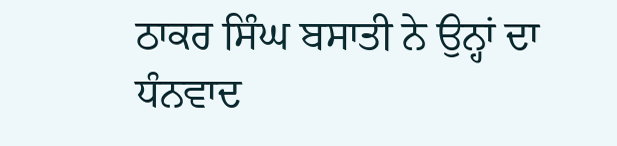ਠਾਕਰ ਸਿੰਘ ਬਸਾਤੀ ਨੇ ਉਨ੍ਹਾਂ ਦਾ ਧੰਨਵਾਦ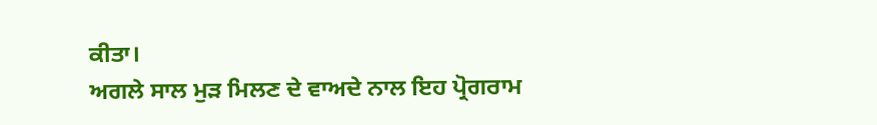ਕੀਤਾ।
ਅਗਲੇ ਸਾਲ ਮੁੜ ਮਿਲਣ ਦੇ ਵਾਅਦੇ ਨਾਲ ਇਹ ਪ੍ਰੋਗਰਾਮ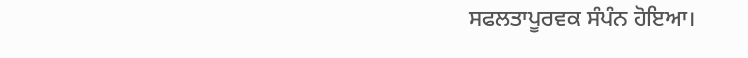ਸਫਲਤਾਪੂਰਵਕ ਸੰਪੰਨ ਹੋਇਆ।